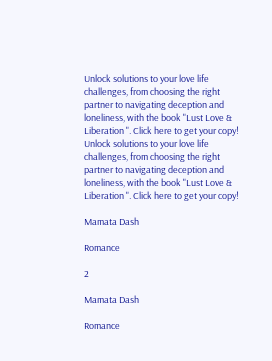Unlock solutions to your love life challenges, from choosing the right partner to navigating deception and loneliness, with the book "Lust Love & Liberation ". Click here to get your copy!
Unlock solutions to your love life challenges, from choosing the right partner to navigating deception and loneliness, with the book "Lust Love & Liberation ". Click here to get your copy!

Mamata Dash

Romance

2

Mamata Dash

Romance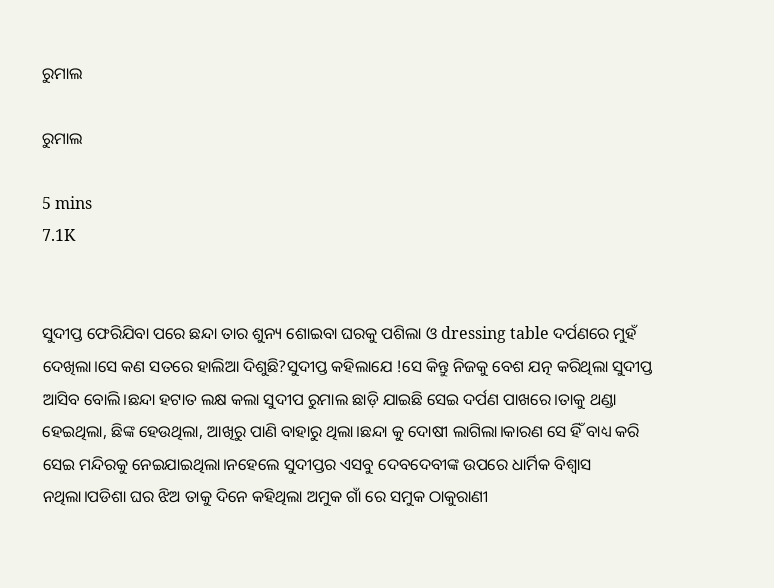ରୁମାଲ

ରୁମାଲ

5 mins
7.1K


ସୁଦୀପ୍ତ ଫେରିଯିବା ପରେ ଛନ୍ଦା ତାର ଶୁନ୍ୟ ଶୋଇବା ଘରକୁ ପଶିଲା ଓ dressing table ଦର୍ପଣରେ ମୁହଁ ଦେଖିଲା।ସେ କଣ ସତରେ ହାଲିଆ ଦିଶୁଛି?ସୁଦୀପ୍ତ କହିଲାଯେ !ସେ କିନ୍ତୁ ନିଜକୁ ବେଶ ଯତ୍ନ କରିଥିଲା ସୁଦୀପ୍ତ ଆସିବ ବୋଲି।ଛନ୍ଦା ହଟାତ ଲକ୍ଷ କଲା ସୁଦୀପ ରୁମାଲ ଛାଡ଼ି ଯାଇଛି ସେଇ ଦର୍ପଣ ପାଖରେ।ତାକୁ ଥଣ୍ଡା ହେଇଥିଲା, ଛିଙ୍କ ହେଉଥିଲା, ଆଖିରୁ ପାଣି ବାହାରୁ ଥିଲା।ଛନ୍ଦା କୁ ଦୋଷୀ ଲାଗିଲା।କାରଣ ସେ ହିଁ ବାଧ୍ୟ କରି ସେଇ ମନ୍ଦିରକୁ ନେଇଯାଇଥିଲା।ନହେଲେ ସୁଦୀପ୍ତର ଏସବୁ ଦେବଦେବୀଙ୍କ ଉପରେ ଧାର୍ମିକ ବିଶ୍ୱାସ ନଥିଲା।ପଡିଶା ଘର ଝିଅ ତାକୁ ଦିନେ କହିଥିଲା ଅମୁକ ଗାଁ ରେ ସମୁକ ଠାକୁରାଣୀ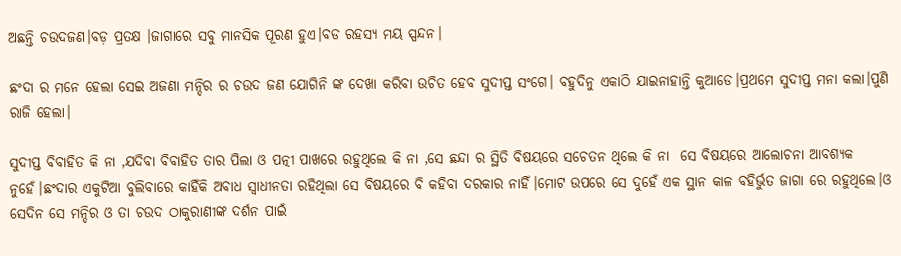ଅଛନ୍ତି ଚଉଦଜଣ।ବଡ଼ ପ୍ରତକ୍ଷ ।ଜାଗାରେ ସବୁ ମାନସିକ ପୂରଣ ହୁଏ।ବଡ ରହସ୍ୟ ମୟ ସ୍ପନ୍ଦନ।

ଛଂଦା ର ମନେ ହେଲା ସେଇ ଅଜଣା ମନ୍ଦିର ର ଚଉଦ ଜଣ ଯୋଗିନି ଙ୍କ ଦେଖା କରିବା ଉଚିତ ହେବ ସୁଦୀପ୍ତ ସଂଗେ। ବହୁଦିନୁ ଏକାଠି ଯାଇନାହାନ୍ତି କୁଆଡେ।ପ୍ରଥମେ ସୁଦୀପ୍ତ ମନା କଲା।ପୁଣି ରାଜି ହେଲା।

ସୁଦୀପ୍ତ ବିବାହିତ କି ନା ,ଯଦିବା ବିବାହିତ ତାର ପିଲା ଓ ପତ୍ନୀ ପାଖରେ ରହୁଥିଲେ କି ନା ,ସେ ଛନ୍ଦା ର ସ୍ଥିତି ବିଷୟରେ ସଚେତନ ଥିଲେ କି ନା  ସେ ବିଷୟରେ ଆଲୋଚନା ଆବଶ୍ୟକ ନୁହେଁ।ଛଂଦାର ଏକୁଟିଆ ବୁଲିବାରେ କାହିଁକି ଅବାଧ ସ୍ୱାଧୀନତା ରହିଥିଲା ସେ ବିଷୟରେ ବି କହିବା ଦରକାର ନାହିଁ।ମୋଟ ଉପରେ ସେ ଦୁହେଁ ଏକ ସ୍ଥାନ କାଳ ବହିର୍ଭୁତ ଜାଗା ରେ ରହୁଥିଲେ।ଓ ସେଦିନ ସେ ମନ୍ଦିର ଓ ତା ଚଉଦ ଠାକୁରାଣୀଙ୍କ ଦର୍ଶନ ପାଇଁ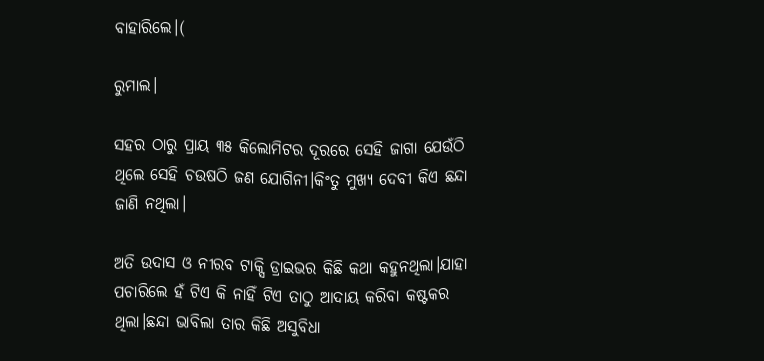ବାହାରିଲେ।(

ରୁମାଲ।

ସହର ଠାରୁ ପ୍ରାୟ ୩୫ କିଲୋମିଟର ଦୂରରେ ସେହି ଜାଗା ଯେଉଁଠି ଥିଲେ ସେହି ଚଉଷଠି ଜଣ ଯୋଗିନୀ।କିଂତୁ ମୁଖ୍ୟ ଦେବୀ କିଏ ଛନ୍ଦା ଜାଣି ନଥିଲା।

ଅତି ଉଦାସ ଓ ନୀରବ ଟାକ୍ସି ଡ୍ରାଇଭର କିଛି କଥା କହୁନଥିଲା।ଯାହା ପଚାରିଲେ ହଁ ଟିଏ କି ନାହିଁ ଟିଏ ତାଠୁ ଆଦାୟ କରିବା କଷ୍ଟକର ଥିଲା।ଛନ୍ଦା ଭାବିଲା ତାର କିଛି ଅସୁବିଧା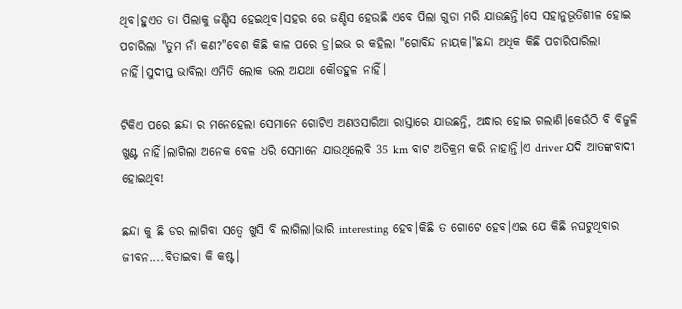ଥିବ।ହୁଏତ ତା ପିଲାକୁ ଜଣ୍ଡିସ ହେଇଥିବ।ସହର ରେ ଜଣ୍ଡିସ ହେଉଛି ଏବେ ପିଲା ଗୁଡା ମରି ଯାଉଛନ୍ତି।ସେ ସହାନୁଭୂତିଶୀଳ ହୋଇ ପଚାରିଲା "ତୁମ ନାଁ କଣ?"ବେଶ କିଛି କାଳ ପରେ ଡ୍ର।ଇଭ ର କହିଲା "ଗୋବିନ୍ଦ ନାୟକ।"ଛନ୍ଦା ଅଧିକ କିଛି ପଚାରିପାରିଲା ନାହିଁ।ସୁଦୀପ୍ତ ଭାବିଲା ଏମିତି ଲୋକ ଭଲ ଅଯଥା କୌତହୁଳ ନାହିଁ।

ଟିକିଏ ପରେ ଛନ୍ଦା ର ମନେହେଲା ସେମାନେ ଗୋଟିଏ ଅଣଓସାରିଆ ରାସ୍ତାରେ ଯାଉଛନ୍ତି, ଅନ୍ଧାର ହୋଇ ଗଲାଣି।କେଉଁଠି ବି ବିଜୁଳି ଖୁଣ୍ଟ ନାହିଁ।ଲାଗିଲା ଅନେକ ବେଳ ଧରି ସେମାନେ ଯାଉଥିଲେବି 35 km ବାଟ ଅତିକ୍ରମ କରି ନାହାନ୍ତି।ଏ driver ଯଦି ଆତଙ୍କବାଦୀ ହୋଇଥିବ!

ଛନ୍ଦା କୁ ଛି ଡର ଲାଗିବା ସତ୍ୱେ ଖୁସି ବି ଲାଗିଲା।ଭାରି interesting ହେବ।କିଛି ତ ଗୋଟେ ହେବ।ଏଇ ଯେ କିଛି ନଘଟୁଥିବାର ଜୀବନ....ବିତାଇବା କି କଷ୍ଟ।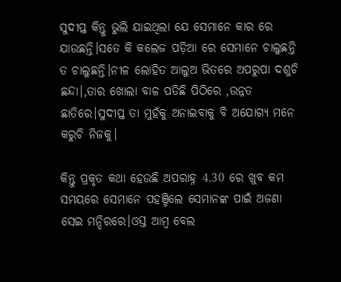ସୁଦୀପ୍ତ କିନ୍ତୁ ଭୁଲି ଯାଇଥିଲା ଯେ ସେମାନେ କାର ରେ ଯାଉଛନ୍ତି।ସତେ କି କଲେଜ ପଡ଼ିଆ ରେ ସେମାନେ ଚାଲୁଛନ୍ତି ତ ଚାଲୁଛନ୍ତି।ନୀଳ ଲୋହିତ ଆଲୁଅ ଭିତରେ ଅପରୁପା ଦଶୁଚି ଛନ୍ଦା।,ତାର ଖୋଲା ବାଳ ପଡିଛି ପିଠିରେ ,ଉନ୍ନତ ଛାତିରେ।ସୁଦୀପ୍ତ ତା ମୁହଁକୁ ଅନାଇବାକୁ ବି ଅଯୋଗ୍ୟ ମନେ କରୁଚି ନିଜକୁ।

କିନ୍ତୁ ପ୍ରକୃତ କଥା ହେଉଛି ଅପରାହ୍ନ 4.30 ରେ ଖୁବ କମ ସମୟରେ ସେମାନେ ପହଞ୍ଚିଲେ ସେମାନଙ୍କ ପାଇଁ ଅଜଣା ସେଇ ମନ୍ଦିରରେ।ଓସ୍ତ ଆମ୍ବ ବେଲ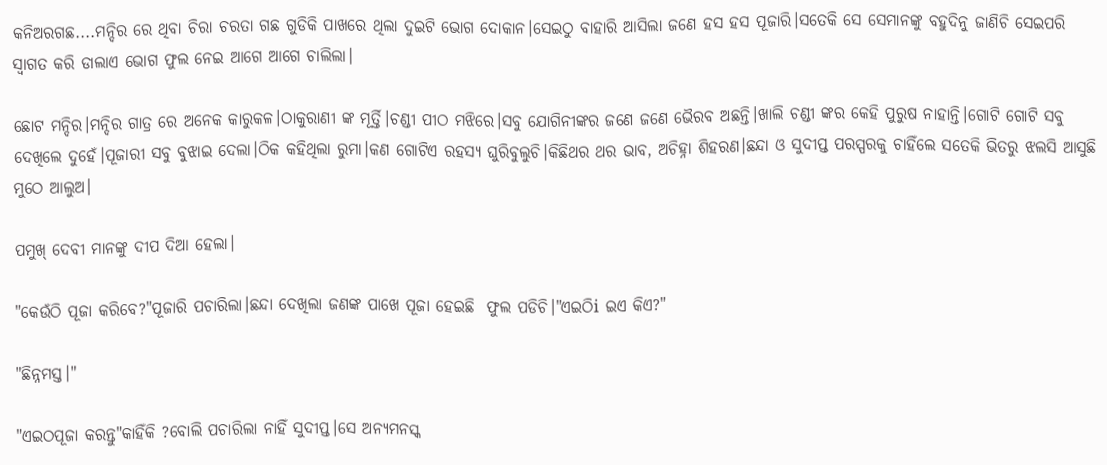କନିଅରଗଛ....ମନ୍ଦିର ରେ ଥିବା ଚିରା ଚରତା ଗଛ ଗୁଡିକି ପାଖରେ ଥିଲା ଦୁଇଟି ଭୋଗ ଦୋକାନ।ସେଇଠୁ ବାହାରି ଆସିଲା ଜଣେ ହସ ହସ ପୂଜାରି।ସତେକି ସେ ସେମାନଙ୍କୁ ବହୁଦିନୁ ଜାଣିଚି ସେଇପରି ସ୍ୱାଗତ କରି ଡାଲାଏ ଭୋଗ ଫୁଲ ନେଇ ଆଗେ ଆଗେ ଚାଲିଲା।

ଛୋଟ ମନ୍ଦିର।ମନ୍ଦିର ଗାତ୍ର ରେ ଅନେକ କାରୁକଳ।ଠାକୁରାଣୀ ଙ୍କ ମୂର୍ତ୍ତି।ଚଣ୍ଡୀ ପୀଠ ମଝିରେ।ସବୁ ଯୋଗିନୀଙ୍କର ଜଣେ ଜଣେ ଭୈରବ ଅଛନ୍ତି।ଖାଲି ଚଣ୍ଡୀ ଙ୍କର କେହି ପୁରୁଷ ନାହାନ୍ତି।ଗୋଟି ଗୋଟି ସବୁ ଦେଖିଲେ ଦୁହେଁ।ପୂଜାରୀ ସବୁ ବୁଝାଇ ଦେଲା।ଠିକ କହିଥିଲା ରୁମା।କଣ ଗୋଟିଏ ରହସ୍ୟ ଘୁରିବୁଲୁଚି।କିଛିଥର ଥର ଭାବ, ଅଚିହ୍ନା ଶିହରଣ।ଛନ୍ଦା ଓ ସୁଦୀପ୍ତ ପରସ୍ପରକୁ ଚାହିଁଲେ ସତେକି ଭିତରୁ ଝଲସି ଆସୁଛି ମୁଠେ ଆଲୁଅ।

ପମୁଖ୍ ଦେବୀ ମାନଙ୍କୁ ଦୀପ ଦିଆ ହେଲା।

"କେଉଁଠି ପୂଜା କରିବେ?"ପୂଜାରି ପଚାରିଲା।ଛନ୍ଦା ଦେଖିଲା ଜଣଙ୍କ ପାଖେ ପୂଜା ହେଇଛି  ଫୁଲ ପଡିଚି।"ଏଇଠିi ଇଏ କିଏ?"

"ଛିନ୍ନମସ୍ତ।"

"ଏଇଠପୂଜା କରନ୍ତୁ"କାହିଁକି ?ବୋଲି ପଚାରିଲା ନାହିଁ ସୁଦୀପ୍ତ।ସେ ଅନ୍ୟମନସ୍କ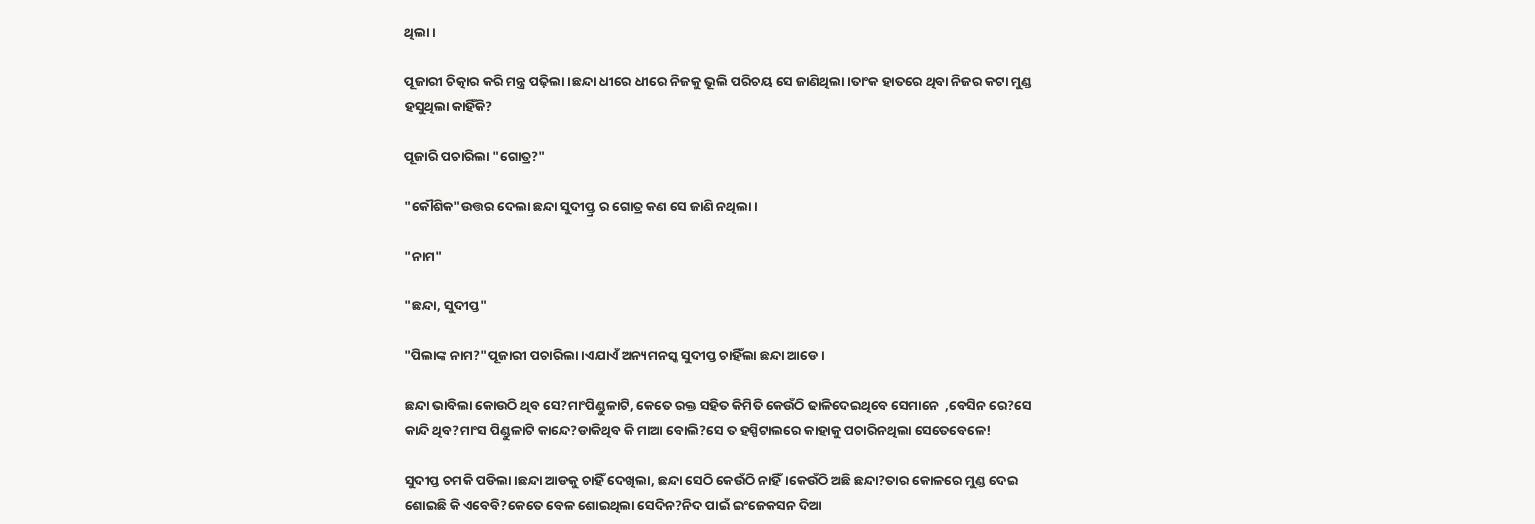ଥିଲା।

ପୂଜାରୀ ଚିତ୍କାର କରି ମନ୍ତ୍ର ପଢ଼ିଲା।ଛନ୍ଦା ଧୀରେ ଧୀରେ ନିଜକୁ ଭୂଲି ପରିଚୟ ସେ ଜାଣିଥିଲା।ତାଂକ ହାତରେ ଥିବା ନିଜର କଟା ମୁଣ୍ଡ ହସୁଥିଲା କାହିଁକି?

ପୂଜାରି ପଚାରିଲା "ଗୋତ୍ର?"

"କୌଶିକ"ଉତ୍ତର ଦେଲା ଛନ୍ଦା ସୁଦୀପ୍ତ୍ର ର ଗୋତ୍ର କଣ ସେ ଜାଣି ନଥିଲା।

"ନାମ"

"ଛନ୍ଦା, ସୁଦୀପ୍ତ"

"ପିଲାଙ୍କ ନାମ?"ପୂଜାରୀ ପଚାରିଲା।ଏଯାଏଁ ଅନ୍ୟମନସ୍କ ସୁଦୀପ୍ତ ଚାହିଁଲା ଛନ୍ଦା ଆଡେ।

ଛନ୍ଦା ଭାବିଲା କୋଉଠି ଥିବ ସେ?ମାଂପିଣ୍ଡୁଳାଟି, କେତେ ରକ୍ତ ସହିତ କିମିତି କେଉଁଠି ଢାଳିଦେଇଥିବେ ସେମାନେ  ,ବେସିନ ରେ?ସେ କାନ୍ଦି ଥିବ?ମାଂସ ପିଣ୍ଡୁଳାଟି କାନ୍ଦେ?ଡାକିଥିବ କି ମାଆ ବୋଲି?ସେ ତ ହସ୍ପିଟାଲରେ କାହାକୁ ପଚାରିନଥିଲା ସେତେବେଳେ!

ସୁଦୀପ୍ତ ଚମକି ପଡିଲା।ଛନ୍ଦା ଆଡକୁ ଚାହିଁ ଦେଖିଲା, ଛନ୍ଦା ସେଠି କେଉଁଠି ନାହିଁ।କେଉଁଠି ଅଛି ଛନ୍ଦା?ତାର କୋଳରେ ମୁଣ୍ଡ ଦେଇ ଶୋଇଛି କି ଏବେବି?କେତେ ବେଳ ଶୋଇଥିଲା ସେଦିନ?ନିଦ ପାଇଁ ଇଂଜେକସନ ଦିଆ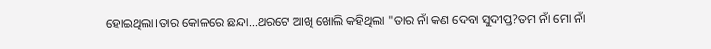ହୋଇଥିଲା।ତାର କୋଳରେ ଛନ୍ଦା...ଥରଟେ ଆଖି ଖୋଲି କହିଥିଲା "ତାର ନାଁ କଣ ଦେବା ସୁଦୀପ୍ତ?ତମ ନାଁ ମୋ ନାଁ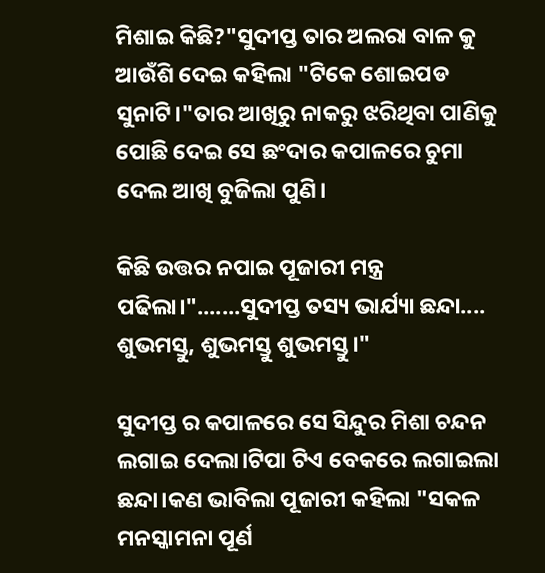ମିଶାଇ କିଛି?"ସୁଦୀପ୍ତ ତାର ଅଲରା ବାଳ କୁ ଆଉଁଶି ଦେଇ କହିଲା "ଟିକେ ଶୋଇପଡ ସୁନାଟି।"ତାର ଆଖିରୁ ନାକରୁ ଝରିଥିବା ପାଣିକୁ ପୋଛି ଦେଇ ସେ ଛଂଦାର କପାଳରେ ଚୁମା ଦେଲ ଆଖି ବୁଜିଲା ପୁଣି।

କିଛି ଉତ୍ତର ନପାଇ ପୂଜାରୀ ମନ୍ତ୍ର ପଢିଲା।".......ସୁଦୀପ୍ତ ତସ୍ୟ ଭାର୍ଯ୍ୟା ଛନ୍ଦା.... ଶୁଭମସ୍ତୁ, ଶୁଭମସ୍ତୁ ଶୁଭମସ୍ତୁ।"

ସୁଦୀପ୍ତ ର କପାଳରେ ସେ ସିନ୍ଦୁର ମିଶା ଚନ୍ଦନ ଲଗାଇ ଦେଲା।ଟିପା ଟିଏ ବେକରେ ଲଗାଇଲା ଛନ୍ଦା।କଣ ଭାବିଲା ପୂଜାରୀ କହିଲା "ସକଳ ମନସ୍କାମନା ପୂର୍ଣ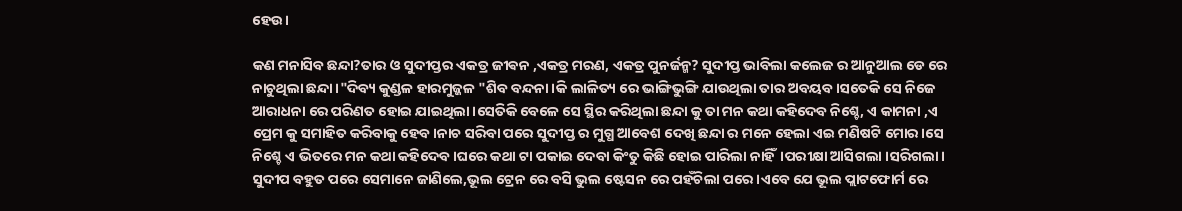ହେଉ।

କଣ ମନାସିବ ଛନ୍ଦା?ତାର ଓ ସୁଦୀପ୍ତର ଏକତ୍ର ଜୀଵନ ,ଏକତ୍ର ମରଣ, ଏକତ୍ର ପୁନର୍ଜନ୍ମ? ସୁଦୀପ୍ତ ଭାବିଲା କଲେଜ ର ଆନୁଆଲ ଡେ ରେ ନାଚୁଥିଲା ଛନ୍ଦା।"ଦିବ୍ୟ କୁଣ୍ଡଳ ହାରମୁଜ୍ଜଳ "ଶିବ ବନ୍ଦନା।କି ଲାଳିତ୍ୟ ରେ ଭାଙ୍ଗିଭୁଙ୍ଗି ଯାଉଥିଲା ତାର ଅବୟବ।ସତେକି ସେ ନିଜେ ଆରାଧନା ରେ ପରିଣତ ହୋଇ ଯାଇଥିଲା।ସେତିକି ବେଳେ ସେ ସ୍ଥିର କରିଥିଲା ଛନ୍ଦା କୁ ତା ମନ କଥା କହିଦେବ ନିଶ୍ଚେ, ଏ କାମନା ,ଏ ପ୍ରେମ କୁ ସମାହିତ କରିବାକୁ ହେବ।ନାଚ ସରିବା ପରେ ସୁଦୀପ୍ତ ର ମୁଗ୍ଧ ଆବେଶ ଦେଖି ଛନ୍ଦା ର ମନେ ହେଲା ଏଇ ମଣିଷଟି ମୋର।ସେ ନିଶ୍ଚେ ଏ ଭିତରେ ମନ କଥା କହିଦେବ।ଘରେ କଥା ଟା ପକାଇ ଦେବା କିଂତୁ କିଛି ହୋଇ ପାରିଲା ନାହିଁ।ପରୀକ୍ଷା ଆସିଗଲା ।ସରିଗଲା। ସୁଦୀପ ବହୁତ ପରେ ସେମାନେ ଜାଣିଲେ,ଭୂଲ ଟ୍ରେନ ରେ ବସି ଭୁଲ ଷ୍ଟେସନ ରେ ପହଁଚିଲା ପରେ।ଏବେ ଯେ ଭୂଲ ପ୍ଲାଟଫୋର୍ମ ରେ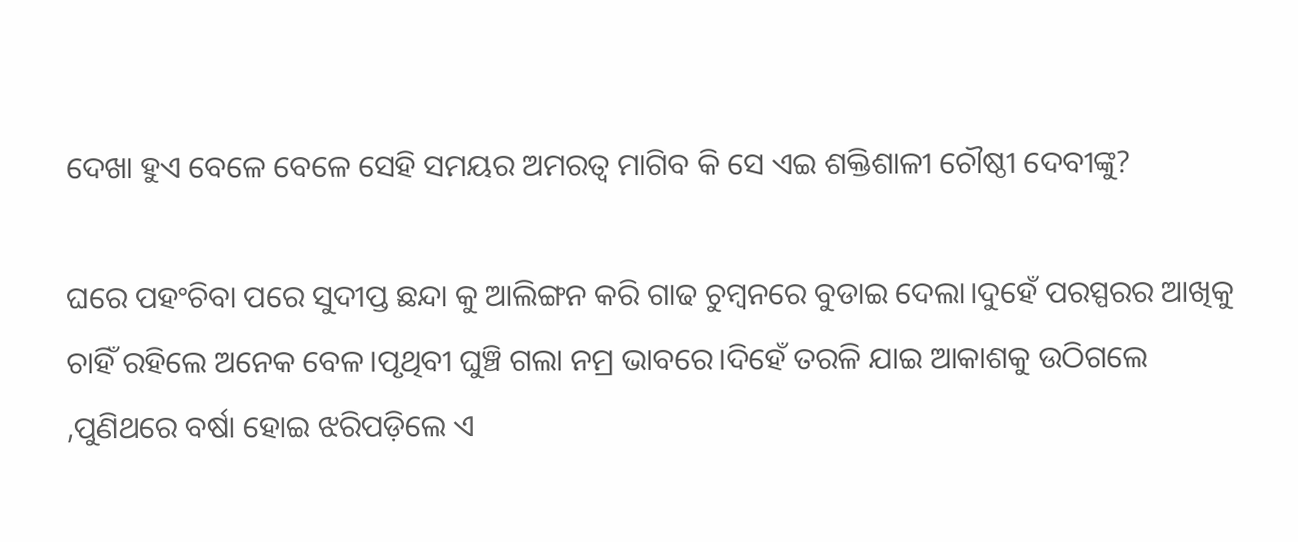ଦେଖା ହୁଏ ବେଳେ ବେଳେ ସେହି ସମୟର ଅମରତ୍ୱ ମାଗିବ କି ସେ ଏଇ ଶକ୍ତିଶାଳୀ ଚୌଷ୍ଠୀ ଦେବୀଙ୍କୁ?

ଘରେ ପହଂଚିବା ପରେ ସୁଦୀପ୍ତ ଛନ୍ଦା କୁ ଆଲିଙ୍ଗନ କରି ଗାଢ ଚୁମ୍ବନରେ ବୁଡାଇ ଦେଲା।ଦୁହେଁ ପରସ୍ପରର ଆଖିକୁ ଚାହିଁ ରହିଲେ ଅନେକ ବେଳ।ପୃଥିବୀ ଘୁଞ୍ଚି ଗଲା ନମ୍ର ଭାବରେ।ଦିହେଁ ତରଳି ଯାଇ ଆକାଶକୁ ଉଠିଗଲେ ,ପୁଣିଥରେ ବର୍ଷା ହୋଇ ଝରିପଡ଼ିଲେ ଏ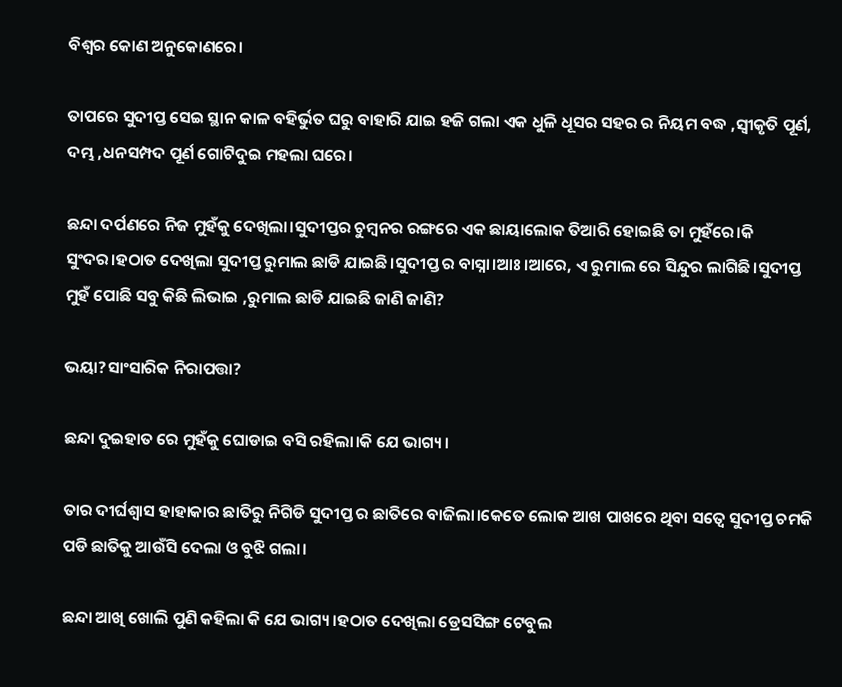ବିଶ୍ୱର କୋଣ ଅନୁକୋଣରେ।

ତାପରେ ସୁଦୀପ୍ତ ସେଇ ସ୍ଥାନ କାଳ ବହିର୍ଭୁତ ଘରୁ ବାହାରି ଯାଇ ହଜି ଗଲା ଏକ ଧୁଳି ଧୂସର ସହର ର ନିୟମ ବଦ୍ଧ ,ସ୍ବୀକୃତି ପୂର୍ଣ, ଦମ୍ଭ ,ଧନସମ୍ପଦ ପୂର୍ଣ ଗୋଟିଦୁଇ ମହଲା ଘରେ।

ଛନ୍ଦା ଦର୍ପଣରେ ନିଜ ମୁହଁକୁ ଦେଖିଲା।ସୁଦୀପ୍ତର ଚୁମ୍ବନର ରଙ୍ଗରେ ଏକ ଛାୟାଲୋକ ତିଆରି ହୋଇଛି ତା ମୁହଁରେ।କି ସୁଂଦର।ହଠାତ ଦେଖିଲା ସୁଦୀପ୍ତ ରୁମାଲ ଛାଡି ଯାଇଛି।ସୁଦୀପ୍ତ ର ବାସ୍ନା।ଆଃ।ଆରେ, ଏ ରୁମାଲ ରେ ସିନ୍ଦୁର ଲାଗିଛି।ସୁଦୀପ୍ତ ମୁହଁ ପୋଛି ସବୁ କିଛି ଲିଭାଇ ,ରୁମାଲ ଛାଡି ଯାଇଛି ଜାଣି ଜାଣି?

ଭୟା?ସାଂସାରିକ ନିରାପତ୍ତା?

ଛନ୍ଦା ଦୁଇହାତ ରେ ମୁହଁକୁ ଘୋଡାଇ ବସି ରହିଲା।କି ଯେ ଭାଗ୍ୟ।

ତାର ଦୀର୍ଘଶ୍ଵାସ ହାହାକାର ଛାତିରୁ ନିଗିଡି ସୁଦୀପ୍ତ ର ଛାତିରେ ବାଜିଲା।କେତେ ଲୋକ ଆଖ ପାଖରେ ଥିବା ସତ୍ୱେ ସୁଦୀପ୍ତ ଚମକି ପଡି ଛାତିକୁ ଆଉଁସି ଦେଲା ଓ ବୁଝି ଗଲା।

ଛନ୍ଦା ଆଖି ଖୋଲି ପୁଣି କହିଲା କି ଯେ ଭାଗ୍ୟ।ହଠାତ ଦେଖିଲା ଡ୍ରେସସିଙ୍ଗ ଟେବୁଲ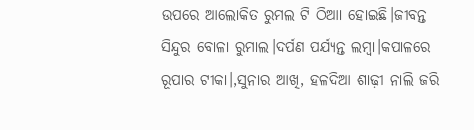ଉପରେ ଆଲୋକିତ ରୁମଲ ଟି ଠିଆା ହୋଇଛି।ଜୀବନ୍ତ ସିନ୍ଦୁର ବୋଳା ରୁମାଲ।ଦର୍ପଣ ପର୍ଯ୍ୟନ୍ତ ଲମ୍ବା।କପାଳରେ ରୂପାର ଟୀକା।,ସୁନାର ଆଖି, ହଳଦିଆ ଶାଢ଼ୀ ନାଲି ଜରି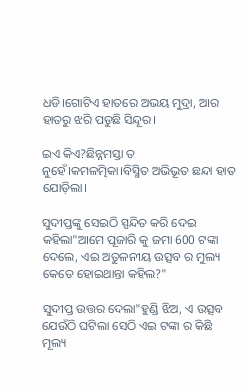ଧଡି।ଗୋଟିଏ ହାତରେ ଅଭୟ ମୁଦ୍ରା, ଆର ହାତରୁ ଝରି ପଡୁଛି ସିନ୍ଦୂର।

ଇଏ କିଏ?ଛିନ୍ନମସ୍ତା ତ ନୁହେଁ।କମଳତ୍ମିକା।ବିସ୍ମିତ ଅଭିଭୂତ ଛନ୍ଦା ହାତ ଯୋଡ଼ିଲା।

ସୁଦୀପ୍ତଙ୍କୁ ସେଇଠି ସ୍ପନ୍ଦିତ କରି ଦେଇ କହିଲା"ଆମେ ପୂଜାରି କୁ ଜମା 600 ଟଙ୍କା ଦେଲେ, ଏଇ ଅତୁଳନୀୟ ଉତ୍ସବ ର ମୁଲ୍ୟ କେତେ ହୋଇଥାନ୍ତା କହିଲ?"

ସୁଦୀପ୍ତ ଉତ୍ତର ଦେଲା"ହୁଣ୍ଡି ଝିଅ, ଏ ଉତ୍ସବ ଯେଉଁଠି ଘଟିଲା ସେଠି ଏଇ ଟଙ୍କା ର କିଛି ମୂଲ୍ୟ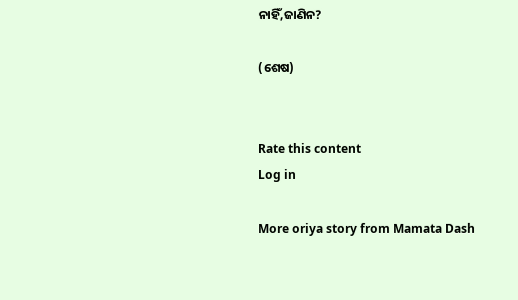ନାହିଁ,ଜାଣିନ?

(ଶେଷ)


Rate this content
Log in

More oriya story from Mamata Dash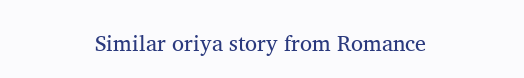Similar oriya story from Romance